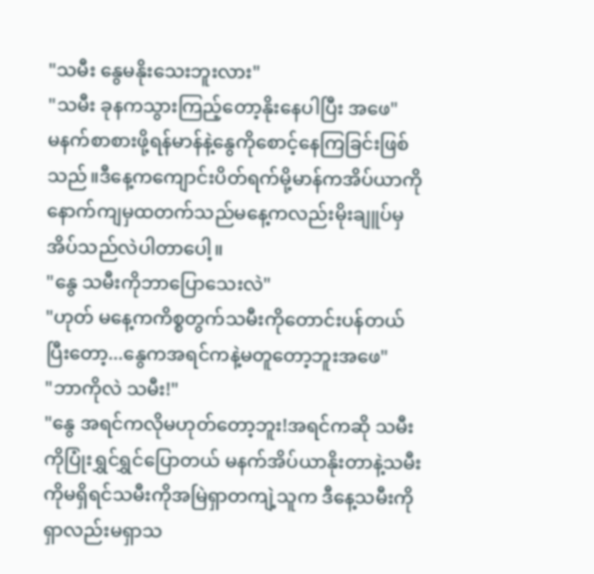"သမီး နွေမနိုးသေးဘူးလား"
"သမီး ခုနကသွားကြည့်တော့နိုးနေပါပြီး အဖေ"
မနက်စာစားဖို့ရန်မာန်နဲ့နွေကိုစောင့်နေကြခြင်းဖြစ်သည်။ဒီနေ့ကကျောင်းပိတ်ရက်မို့မာန်ကအိပ်ယာကိုနောက်ကျမှထတက်သည်မနေ့ကလည်းမိုးချူပ်မှအိပ်သည်လဲပါတာပေါ့။
"နွေ သမီးကိုဘာပြောသေးလဲ"
"ဟုတ် မနေ့ကကိစ္စတွက်သမီးကိုတောင်းပန်တယ် ပြီးတော့...နွေကအရင်ကနဲ့မတူတော့ဘူးအဖေ"
"ဘာကိုလဲ သမီး!"
"နွေ အရင်ကလိုမဟုတ်တော့ဘူး!အရင်ကဆို သမီးကိုပြုံးရွှင်ရွှင်ပြောတယ် မနက်အိပ်ယာနိုးတာနဲ့သမီးကိုမရှိရင်သမီးကိုအမြဲရှာတကျဲ့သူက ဒီနေ့သမီးကိုရှာလည်းမရှာသ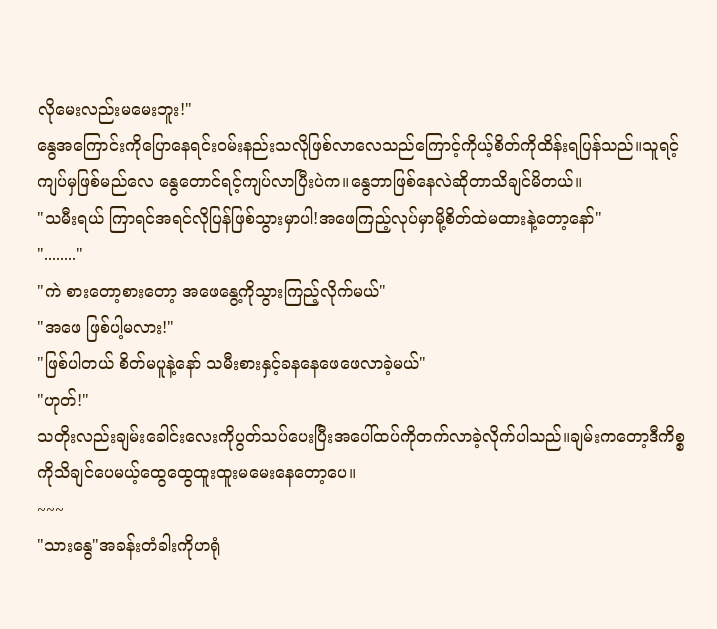လိုမေးလည်းမမေးဘူး!"
နွေအကြောင်းကိုပြောနေရင်းဝမ်းနည်းသလိုဖြစ်လာလေသည်ကြောင့်ကိုယ့်စိတ်ကိုထိန်းရပြန်သည်။သူရင့်ကျပ်မှဖြစ်မည်လေ နွေတောင်ရင့်ကျပ်လာပြီးပဲက။နွေဘာဖြစ်နေလဲဆိုတာသိချင်မိတယ်။
"သမီးရယ် ကြာရင်အရင်လိုပြန်ဖြစ်သွားမှာပါ!အဖေကြည့်လုပ်မှာမို့စိတ်ထဲမထားနဲ့တော့နော်"
"........"
"ကဲ စားတော့စားတော့ အဖေနွေ့ကိုသွားကြည့်လိုက်မယ်"
"အဖေ ဖြစ်ပါ့မလား!"
"ဖြစ်ပါတယ် စိတ်မပူနဲ့နော် သမီးစားနှင့်ခနနေဖေဖေလာခဲ့မယ်"
"ဟုတ်!"
သတိုးလည်းချမ်းခေါင်းလေးကိုပွတ်သပ်ပေးပြီးအပေါ်ထပ်ကိုတက်လာခဲ့လိုက်ပါသည်။ချမ်းကတော့ဒီကိစ္စကိုသိချင်ပေမယ့်ထွေထွေထူးထူးမမေးနေတော့ပေ။
~~~
"သားနွေ"အခန်းတံခါးကိုဟရုံ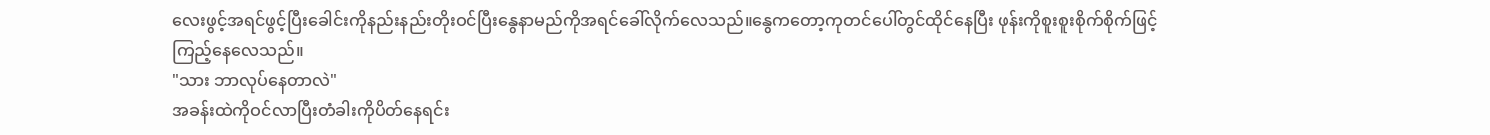လေးဖွင့်အရင်ဖွင့်ပြီးခေါင်းကိုနည်းနည်းတိုးဝင်ပြီးနွေနာမည်ကိုအရင်ခေါ်လိုက်လေသည်။နွေကတော့ကုတင်ပေါ်တွင်ထိုင်နေပြီး ဖုန်းကိုစူးစူးစိုက်စိုက်ဖြင့်ကြည့်နေလေသည်။
"သား ဘာလုပ်နေတာလဲ"
အခန်းထဲကိုဝင်လာပြီးတံခါးကိုပိတ်နေရင်း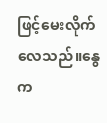ဖြင့်မေးလိုက်လေသည်။နွေက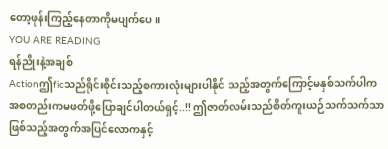တော့ဖုန်းကြည့်နေတာကိုမပျက်ပေ။
YOU ARE READING
ရန်ညိုးနဲ့အချစ်
Actionဤficသည်ရိုင်းစိုင်းသည့်စကားလုံးများပါနိုင် သည့်အတွက်ကြောင့်မနှစ်သက်ပါက အစတည်းကမဖတ်ဖို့ပြောချင်ပါတယ်ရှင့်..!! ဤဇာတ်လမ်းသည်စိတ်ကူးယဉ်သက်သက်သာဖြစ်သည့်အတွက်အပြင်လောကနှင့်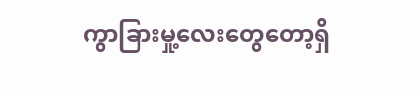ကွာခြားမှု့လေးတွေတော့ရှိ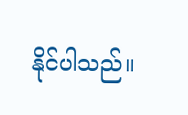နိုင်ပါသည်။